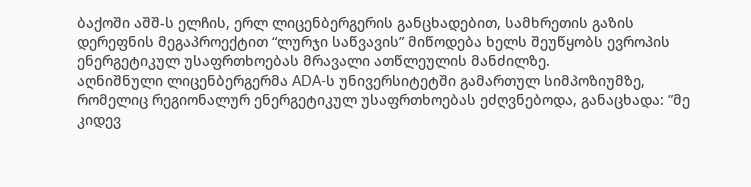ბაქოში აშშ-ს ელჩის, ერლ ლიცენბერგერის განცხადებით, სამხრეთის გაზის დერეფნის მეგაპროექტით “ლურჯი საწვავის” მიწოდება ხელს შეუწყობს ევროპის ენერგეტიკულ უსაფრთხოებას მრავალი ათწლეულის მანძილზე.
აღნიშნული ლიცენბერგერმა ADA-ს უნივერსიტეტში გამართულ სიმპოზიუმზე, რომელიც რეგიონალურ ენერგეტიკულ უსაფრთხოებას ეძღვნებოდა, განაცხადა: ”მე კიდევ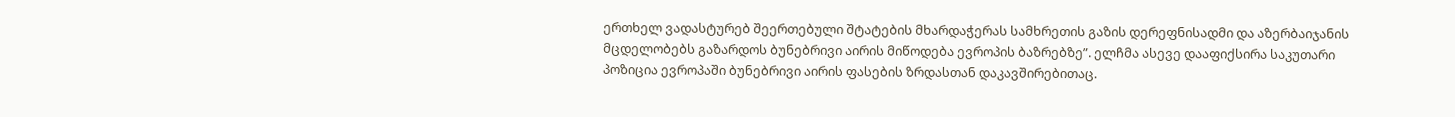ერთხელ ვადასტურებ შეერთებული შტატების მხარდაჭერას სამხრეთის გაზის დერეფნისადმი და აზერბაიჯანის მცდელობებს გაზარდოს ბუნებრივი აირის მიწოდება ევროპის ბაზრებზე”. ელჩმა ასევე დააფიქსირა საკუთარი პოზიცია ევროპაში ბუნებრივი აირის ფასების ზრდასთან დაკავშირებითაც.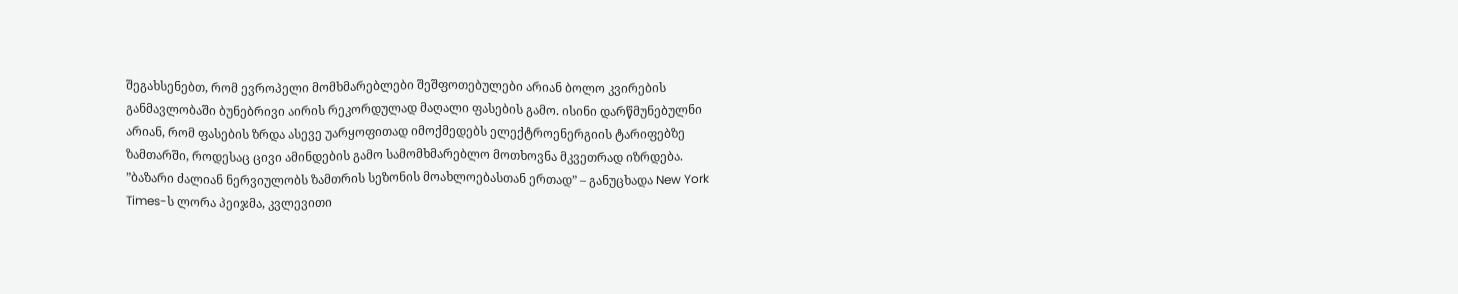შეგახსენებთ, რომ ევროპელი მომხმარებლები შეშფოთებულები არიან ბოლო კვირების განმავლობაში ბუნებრივი აირის რეკორდულად მაღალი ფასების გამო. ისინი დარწმუნებულნი არიან, რომ ფასების ზრდა ასევე უარყოფითად იმოქმედებს ელექტროენერგიის ტარიფებზე ზამთარში, როდესაც ცივი ამინდების გამო სამომხმარებლო მოთხოვნა მკვეთრად იზრდება.
”ბაზარი ძალიან ნერვიულობს ზამთრის სეზონის მოახლოებასთან ერთად” – განუცხადა New York Times-ს ლორა პეიჯმა, კვლევითი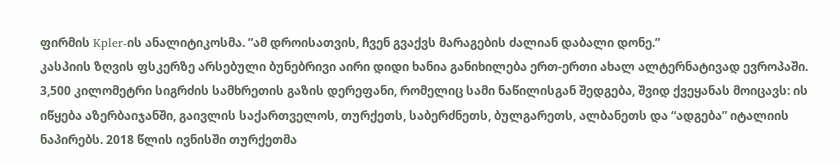ფირმის Kpler-ის ანალიტიკოსმა. ”ამ დროისათვის, ჩვენ გვაქვს მარაგების ძალიან დაბალი დონე.”
კასპიის ზღვის ფსკერზე არსებული ბუნებრივი აირი დიდი ხანია განიხილება ერთ-ერთი ახალ ალტერნატივად ევროპაში.
3,500 კილომეტრი სიგრძის სამხრეთის გაზის დერეფანი, რომელიც სამი ნაწილისგან შედგება, შვიდ ქვეყანას მოიცავს: ის იწყება აზერბაიჯანში, გაივლის საქართველოს, თურქეთს, საბერძნეთს, ბულგარეთს, ალბანეთს და “ადგება” იტალიის ნაპირებს. 2018 წლის ივნისში თურქეთმა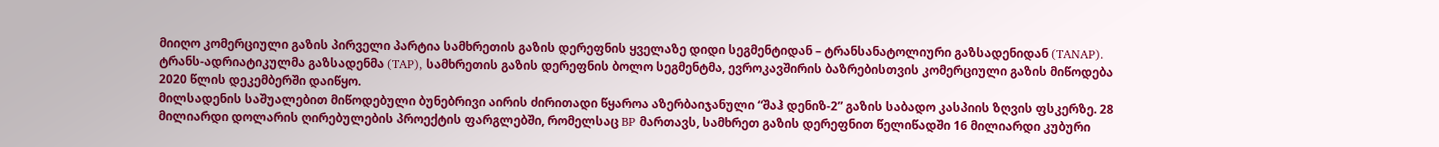მიიღო კომერციული გაზის პირველი პარტია სამხრეთის გაზის დერეფნის ყველაზე დიდი სეგმენტიდან – ტრანსანატოლიური გაზსადენიდან (TANAP). ტრანს-ადრიატიკულმა გაზსადენმა (TAP), სამხრეთის გაზის დერეფნის ბოლო სეგმენტმა, ევროკავშირის ბაზრებისთვის კომერციული გაზის მიწოდება 2020 წლის დეკემბერში დაიწყო.
მილსადენის საშუალებით მიწოდებული ბუნებრივი აირის ძირითადი წყაროა აზერბაიჯანული “შაჰ დენიზ-2” გაზის საბადო კასპიის ზღვის ფსკერზე. 28 მილიარდი დოლარის ღირებულების პროექტის ფარგლებში, რომელსაც BP მართავს, სამხრეთ გაზის დერეფნით წელიწადში 16 მილიარდი კუბური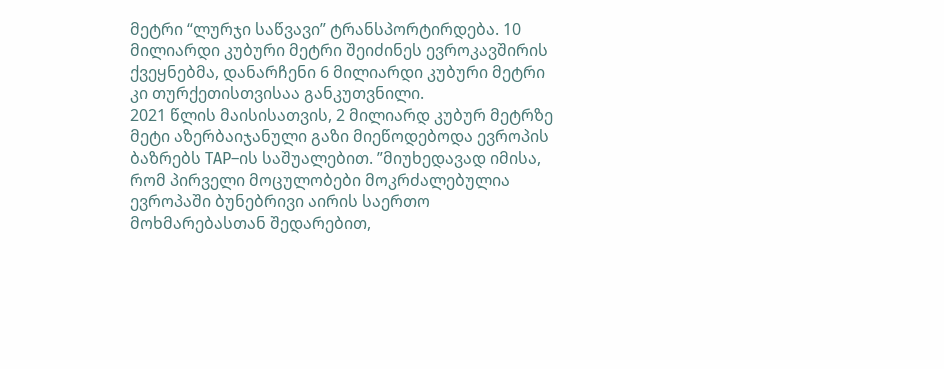მეტრი “ლურჯი საწვავი” ტრანსპორტირდება. 10 მილიარდი კუბური მეტრი შეიძინეს ევროკავშირის ქვეყნებმა, დანარჩენი 6 მილიარდი კუბური მეტრი კი თურქეთისთვისაა განკუთვნილი.
2021 წლის მაისისათვის, 2 მილიარდ კუბურ მეტრზე მეტი აზერბაიჯანული გაზი მიეწოდებოდა ევროპის ბაზრებს TAP–ის საშუალებით. ”მიუხედავად იმისა, რომ პირველი მოცულობები მოკრძალებულია ევროპაში ბუნებრივი აირის საერთო მოხმარებასთან შედარებით,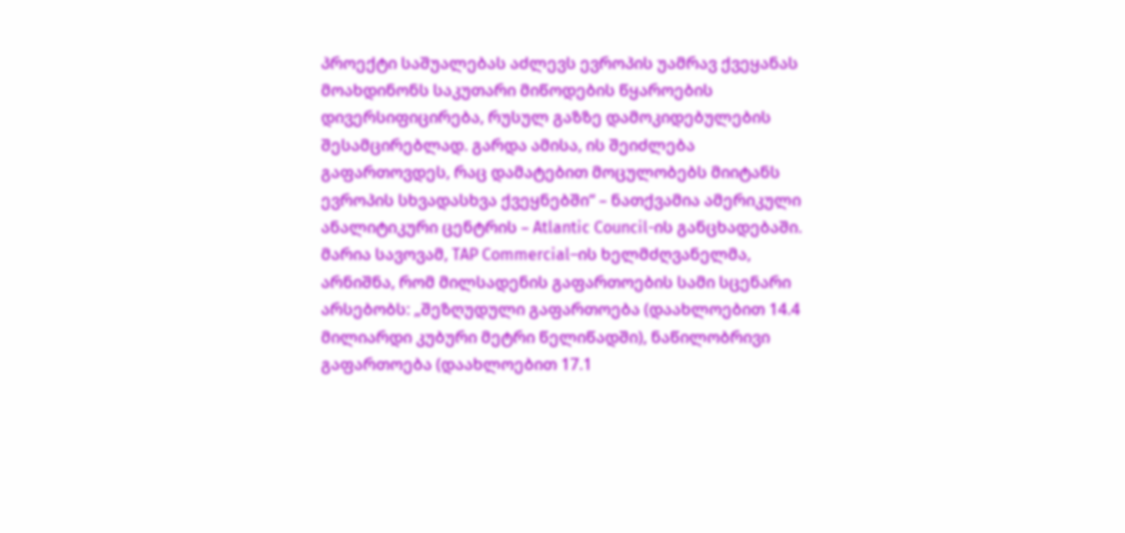პროექტი საშუალებას აძლევს ევროპის უამრავ ქვეყანას მოახდინონს საკუთარი მიწოდების წყაროების დივერსიფიცირება, რუსულ გაზზე დამოკიდებულების შესამცირებლად. გარდა ამისა, ის შეიძლება გაფართოვდეს, რაც დამატებით მოცულობებს მიიტანს ევროპის სხვადასხვა ქვეყნებში“ – ნათქვამია ამერიკული ანალიტიკური ცენტრის – Atlantic Council-ის განცხადებაში.
მარია სავოვამ, TAP Commercial–ის ხელმძღვანელმა, არნიშნა, რომ მილსადენის გაფართოების სამი სცენარი არსებობს: „შეზღუდული გაფართოება (დაახლოებით 14.4 მილიარდი კუბური მეტრი წელიწადში), ნაწილობრივი გაფართოება (დაახლოებით 17.1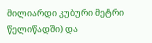მილიარდი კუბური მეტრი წელიწადში) და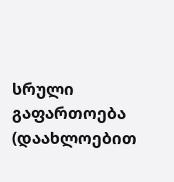სრული გაფართოება (დაახლოებით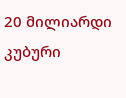20 მილიარდი კუბური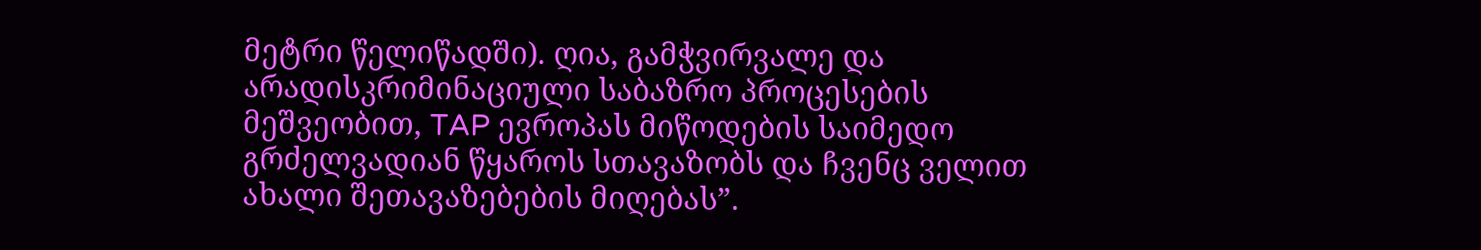მეტრი წელიწადში). ღია, გამჭვირვალე და არადისკრიმინაციული საბაზრო პროცესების მეშვეობით, TAP ევროპას მიწოდების საიმედო გრძელვადიან წყაროს სთავაზობს და ჩვენც ველით ახალი შეთავაზებების მიღებას”.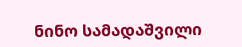ნინო სამადაშვილი